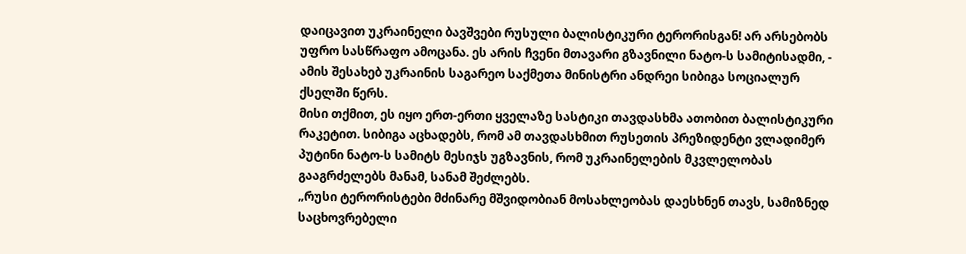დაიცავით უკრაინელი ბავშვები რუსული ბალისტიკური ტერორისგან! არ არსებობს უფრო სასწრაფო ამოცანა. ეს არის ჩვენი მთავარი გზავნილი ნატო-ს სამიტისადმი, - ამის შესახებ უკრაინის საგარეო საქმეთა მინისტრი ანდრეი სიბიგა სოციალურ ქსელში წერს.
მისი თქმით, ეს იყო ერთ-ერთი ყველაზე სასტიკი თავდასხმა ათობით ბალისტიკური რაკეტით. სიბიგა აცხადებს, რომ ამ თავდასხმით რუსეთის პრეზიდენტი ვლადიმერ პუტინი ნატო-ს სამიტს მესიჯს უგზავნის, რომ უკრაინელების მკვლელობას გააგრძელებს მანამ, სანამ შეძლებს.
„რუსი ტერორისტები მძინარე მშვიდობიან მოსახლეობას დაესხნენ თავს, სამიზნედ საცხოვრებელი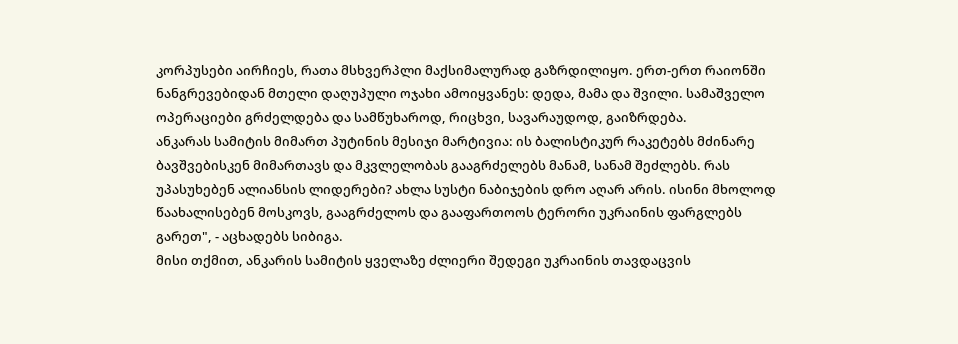კორპუსები აირჩიეს, რათა მსხვერპლი მაქსიმალურად გაზრდილიყო. ერთ-ერთ რაიონში ნანგრევებიდან მთელი დაღუპული ოჯახი ამოიყვანეს: დედა, მამა და შვილი. სამაშველო ოპერაციები გრძელდება და სამწუხაროდ, რიცხვი, სავარაუდოდ, გაიზრდება.
ანკარას სამიტის მიმართ პუტინის მესიჯი მარტივია: ის ბალისტიკურ რაკეტებს მძინარე ბავშვებისკენ მიმართავს და მკვლელობას გააგრძელებს მანამ, სანამ შეძლებს. რას უპასუხებენ ალიანსის ლიდერები? ახლა სუსტი ნაბიჯების დრო აღარ არის. ისინი მხოლოდ წაახალისებენ მოსკოვს, გააგრძელოს და გააფართოოს ტერორი უკრაინის ფარგლებს გარეთ", - აცხადებს სიბიგა.
მისი თქმით, ანკარის სამიტის ყველაზე ძლიერი შედეგი უკრაინის თავდაცვის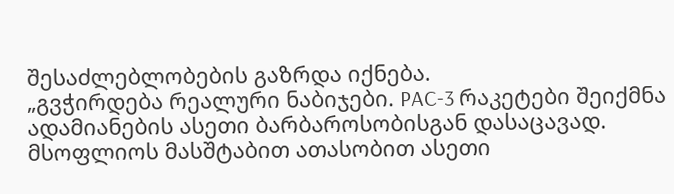შესაძლებლობების გაზრდა იქნება.
„გვჭირდება რეალური ნაბიჯები. PAC-3 რაკეტები შეიქმნა ადამიანების ასეთი ბარბაროსობისგან დასაცავად. მსოფლიოს მასშტაბით ათასობით ასეთი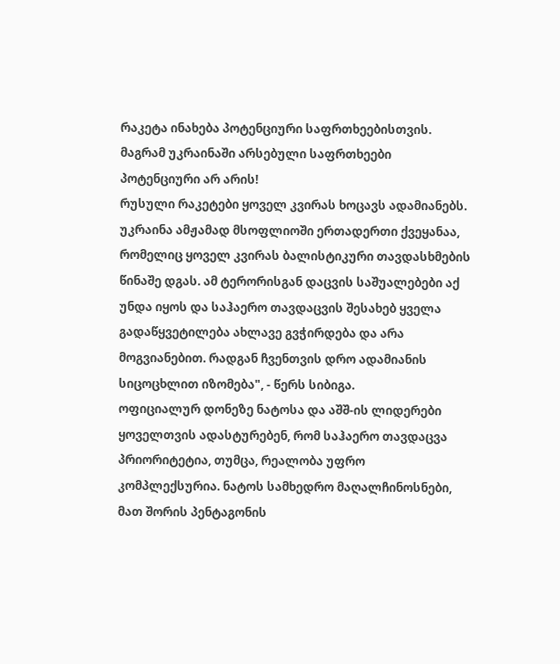რაკეტა ინახება პოტენციური საფრთხეებისთვის. მაგრამ უკრაინაში არსებული საფრთხეები პოტენციური არ არის!
რუსული რაკეტები ყოველ კვირას ხოცავს ადამიანებს. უკრაინა ამჟამად მსოფლიოში ერთადერთი ქვეყანაა, რომელიც ყოველ კვირას ბალისტიკური თავდასხმების წინაშე დგას. ამ ტერორისგან დაცვის საშუალებები აქ უნდა იყოს და საჰაერო თავდაცვის შესახებ ყველა გადაწყვეტილება ახლავე გვჭირდება და არა მოგვიანებით. რადგან ჩვენთვის დრო ადამიანის სიცოცხლით იზომება", - წერს სიბიგა.
ოფიციალურ დონეზე ნატოსა და აშშ-ის ლიდერები ყოველთვის ადასტურებენ, რომ საჰაერო თავდაცვა პრიორიტეტია, თუმცა, რეალობა უფრო კომპლექსურია. ნატოს სამხედრო მაღალჩინოსნები, მათ შორის პენტაგონის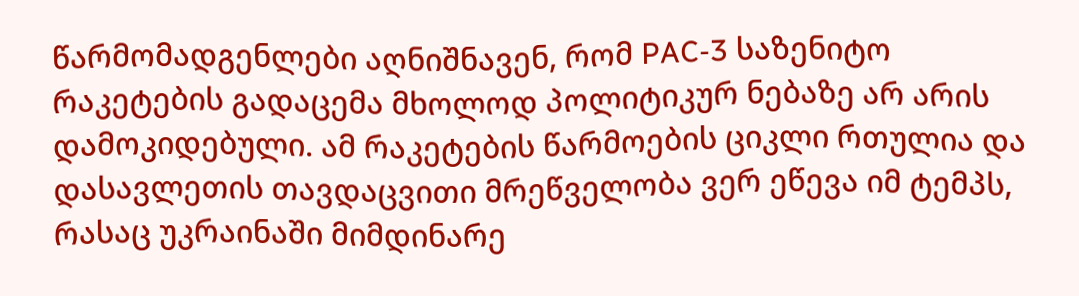წარმომადგენლები აღნიშნავენ, რომ PAC-3 საზენიტო რაკეტების გადაცემა მხოლოდ პოლიტიკურ ნებაზე არ არის დამოკიდებული. ამ რაკეტების წარმოების ციკლი რთულია და დასავლეთის თავდაცვითი მრეწველობა ვერ ეწევა იმ ტემპს, რასაც უკრაინაში მიმდინარე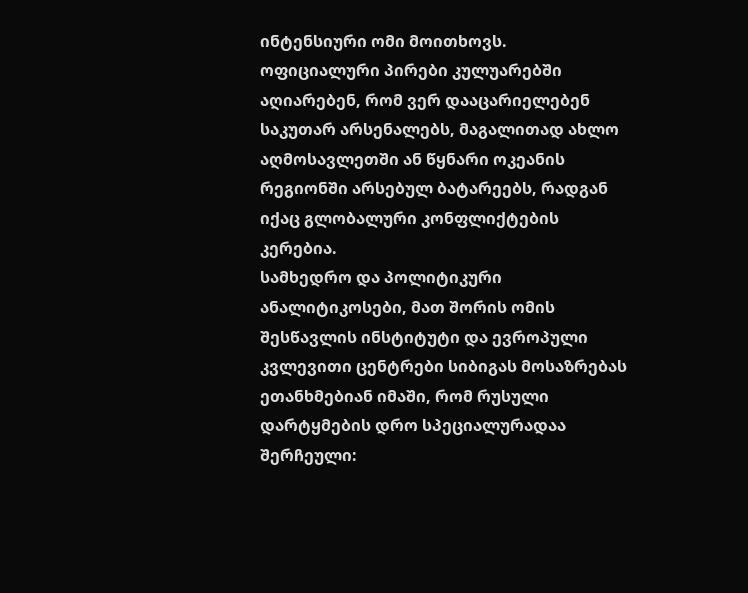ინტენსიური ომი მოითხოვს.
ოფიციალური პირები კულუარებში აღიარებენ, რომ ვერ დააცარიელებენ საკუთარ არსენალებს, მაგალითად ახლო აღმოსავლეთში ან წყნარი ოკეანის რეგიონში არსებულ ბატარეებს, რადგან იქაც გლობალური კონფლიქტების კერებია.
სამხედრო და პოლიტიკური ანალიტიკოსები, მათ შორის ომის შესწავლის ინსტიტუტი და ევროპული კვლევითი ცენტრები სიბიგას მოსაზრებას ეთანხმებიან იმაში, რომ რუსული დარტყმების დრო სპეციალურადაა შერჩეული: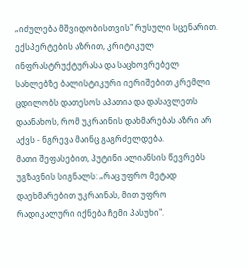„იძულება მშვიდობისთვის" რუსული სცენარით. ექსპერტების აზრით, კრიტიკულ ინფრასტრუქტურასა და საცხოვრებელ სახლებზე ბალისტიკური იერიშებით კრემლი ცდილობს დათესოს აპათია და დასავლეთს დაანახოს, რომ უკრაინის დახმარებას აზრი არ აქვს - ნგრევა მაინც გაგრძელდება.
მათი შეფასებით, პუტინი ალიანსის წევრებს უგზავნის სიგნალს: „რაც უფრო მეტად დაეხმარებით უკრაინას, მით უფრო რადიკალური იქნება ჩემი პასუხი".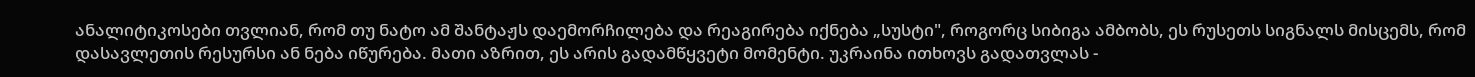ანალიტიკოსები თვლიან, რომ თუ ნატო ამ შანტაჟს დაემორჩილება და რეაგირება იქნება „სუსტი", როგორც სიბიგა ამბობს, ეს რუსეთს სიგნალს მისცემს, რომ დასავლეთის რესურსი ან ნება იწურება. მათი აზრით, ეს არის გადამწყვეტი მომენტი. უკრაინა ითხოვს გადათვლას -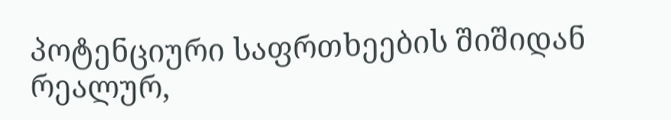პოტენციური საფრთხეების შიშიდან რეალურ,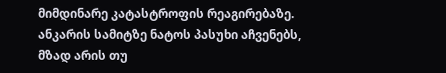მიმდინარე კატასტროფის რეაგირებაზე. ანკარის სამიტზე ნატოს პასუხი აჩვენებს, მზად არის თუ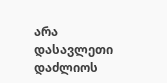არა დასავლეთი დაძლიოს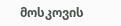მოსკოვის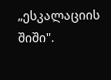„ესკალაციის შიში".